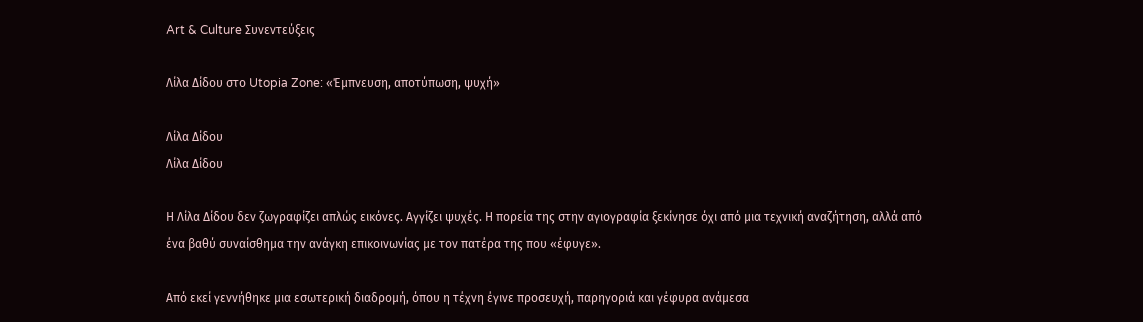Art & Culture Συνεντεύξεις

Λίλα Δίδου στο Utopia Zone: «Έμπνευση, αποτύπωση, ψυχή»

Λίλα Δίδου
Λίλα Δίδου

Η Λίλα Δίδου δεν ζωγραφίζει απλώς εικόνες. Αγγίζει ψυχές. Η πορεία της στην αγιογραφία ξεκίνησε όχι από μια τεχνική αναζήτηση, αλλά από ένα βαθύ συναίσθημα την ανάγκη επικοινωνίας με τον πατέρα της που «έφυγε».

Από εκεί γεννήθηκε μια εσωτερική διαδρομή, όπου η τέχνη έγινε προσευχή, παρηγοριά και γέφυρα ανάμεσα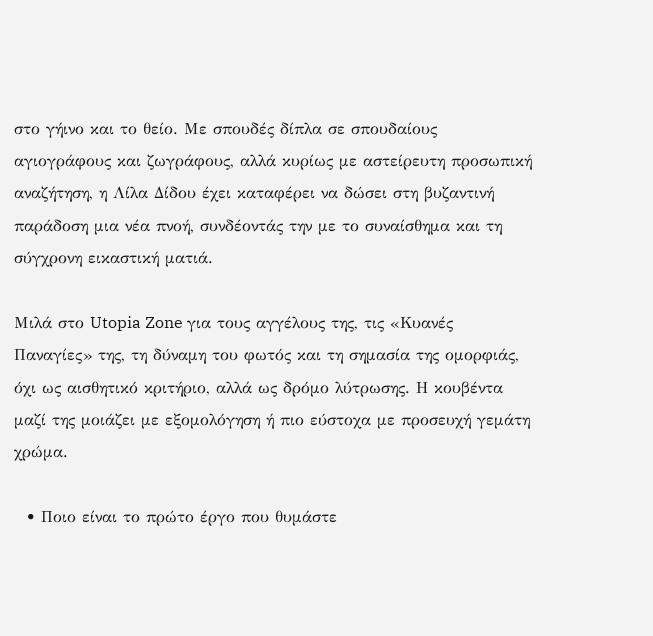στο γήινο και το θείο. Με σπουδές δίπλα σε σπουδαίους αγιογράφους και ζωγράφους, αλλά κυρίως με αστείρευτη προσωπική αναζήτηση, η Λίλα Δίδου έχει καταφέρει να δώσει στη βυζαντινή παράδοση μια νέα πνοή, συνδέοντάς την με το συναίσθημα και τη σύγχρονη εικαστική ματιά.

Μιλά στο Utopia Zone για τους αγγέλους της, τις «Κυανές Παναγίες» της, τη δύναμη του φωτός και τη σημασία της ομορφιάς, όχι ως αισθητικό κριτήριο, αλλά ως δρόμο λύτρωσης. Η κουβέντα μαζί της μοιάζει με εξομολόγηση ή πιο εύστοχα με προσευχή γεμάτη χρώμα.

  • Ποιο είναι το πρώτο έργο που θυμάστε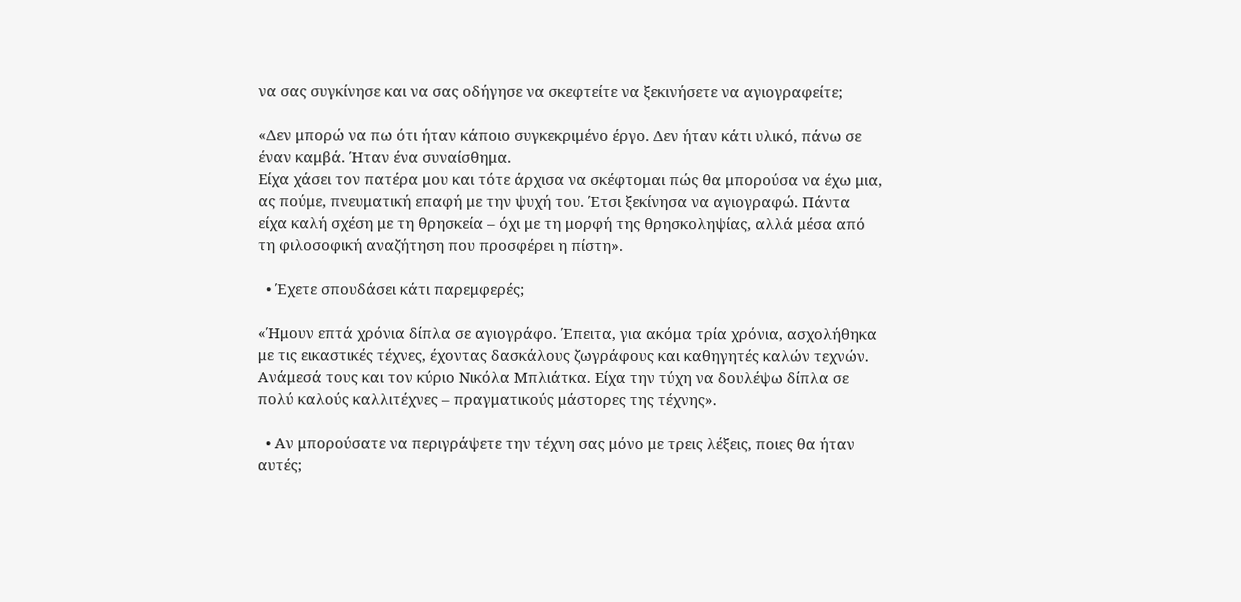να σας συγκίνησε και να σας οδήγησε να σκεφτείτε να ξεκινήσετε να αγιογραφείτε;

«Δεν μπορώ να πω ότι ήταν κάποιο συγκεκριμένο έργο. Δεν ήταν κάτι υλικό, πάνω σε έναν καμβά. Ήταν ένα συναίσθημα.
Είχα χάσει τον πατέρα μου και τότε άρχισα να σκέφτομαι πώς θα μπορούσα να έχω μια, ας πούμε, πνευματική επαφή με την ψυχή του. Έτσι ξεκίνησα να αγιογραφώ. Πάντα είχα καλή σχέση με τη θρησκεία – όχι με τη μορφή της θρησκοληψίας, αλλά μέσα από τη φιλοσοφική αναζήτηση που προσφέρει η πίστη».

  • Έχετε σπουδάσει κάτι παρεμφερές;

«Ήμουν επτά χρόνια δίπλα σε αγιογράφο. Έπειτα, για ακόμα τρία χρόνια, ασχολήθηκα με τις εικαστικές τέχνες, έχοντας δασκάλους ζωγράφους και καθηγητές καλών τεχνών. Ανάμεσά τους και τον κύριο Νικόλα Μπλιάτκα. Είχα την τύχη να δουλέψω δίπλα σε πολύ καλούς καλλιτέχνες – πραγματικούς μάστορες της τέχνης».

  • Αν μπορούσατε να περιγράψετε την τέχνη σας μόνο με τρεις λέξεις, ποιες θα ήταν αυτές;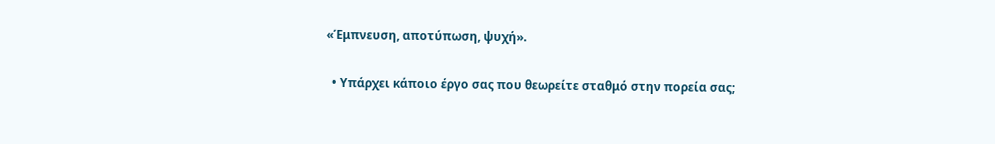«Έμπνευση, αποτύπωση, ψυχή».

  • Υπάρχει κάποιο έργο σας που θεωρείτε σταθμό στην πορεία σας;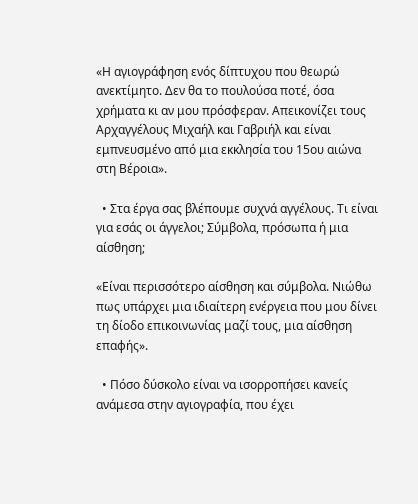«Η αγιογράφηση ενός δίπτυχου που θεωρώ ανεκτίμητο. Δεν θα το πουλούσα ποτέ, όσα χρήματα κι αν μου πρόσφεραν. Απεικονίζει τους Αρχαγγέλους Μιχαήλ και Γαβριήλ και είναι εμπνευσμένο από μια εκκλησία του 15ου αιώνα στη Βέροια».

  • Στα έργα σας βλέπουμε συχνά αγγέλους. Τι είναι για εσάς οι άγγελοι; Σύμβολα, πρόσωπα ή μια αίσθηση;

«Είναι περισσότερο αίσθηση και σύμβολα. Νιώθω πως υπάρχει μια ιδιαίτερη ενέργεια που μου δίνει τη δίοδο επικοινωνίας μαζί τους, μια αίσθηση επαφής».

  • Πόσο δύσκολο είναι να ισορροπήσει κανείς ανάμεσα στην αγιογραφία, που έχει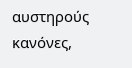αυστηρούς κανόνες,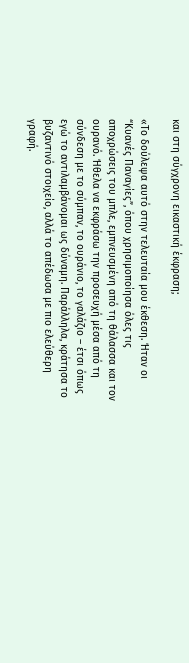και στη σύγχρονη εικαστική έκφραση;

«Το δούλεψα αυτό στην τελευταία μου έκθεση. Ήταν οι “Κυανές Παναγίες”, όπου χρησιμοποίησα όλες τις αποχρώσεις του μπλε, εμπνευσμένη από τη θάλασσα και τον ουρανό. Ήθελα να εκφράσω την προσευχή μέσα από τη σύνδεση με το σύμπαν, το ουράνιο, το γαλάζιο – έτσι όπως εγώ το αντιλαμβάνομαι ως δύναμη. Παράλληλα, κράτησα το βυζαντινό στοιχείο, αλλά το απέδωσα με πιο ελεύθερη γραφή.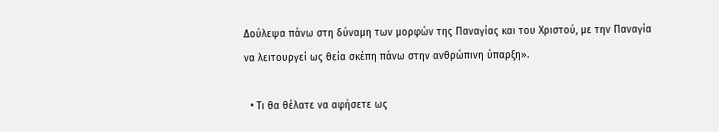Δούλεψα πάνω στη δύναμη των μορφών της Παναγίας και του Χριστού, με την Παναγία να λειτουργεί ως θεία σκέπη πάνω στην ανθρώπινη ύπαρξη».

  • Τι θα θέλατε να αφήσετε ως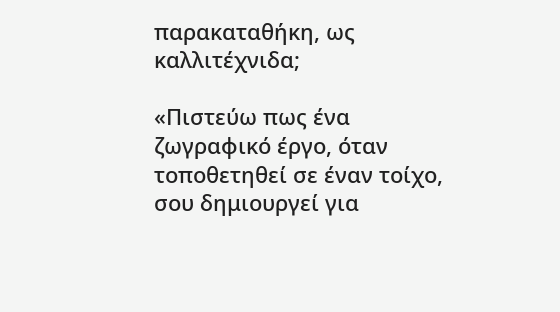παρακαταθήκη, ως καλλιτέχνιδα;

«Πιστεύω πως ένα ζωγραφικό έργο, όταν τοποθετηθεί σε έναν τοίχο, σου δημιουργεί για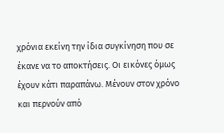χρόνια εκείνη την ίδια συγκίνηση που σε έκανε να το αποκτήσεις. Οι εικόνες όμως έχουν κάτι παραπάνω. Μένουν στον χρόνο και περνούν από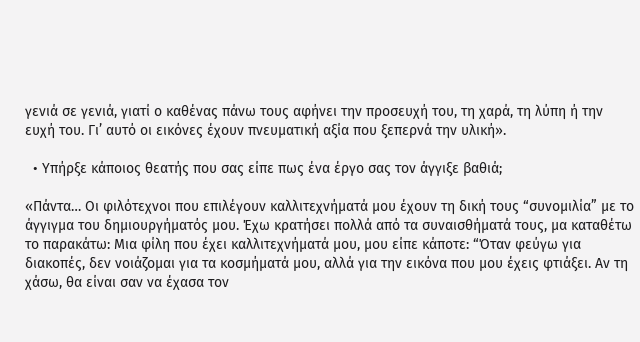γενιά σε γενιά, γιατί ο καθένας πάνω τους αφήνει την προσευχή του, τη χαρά, τη λύπη ή την ευχή του. Γι’ αυτό οι εικόνες έχουν πνευματική αξία που ξεπερνά την υλική».

  • Υπήρξε κάποιος θεατής που σας είπε πως ένα έργο σας τον άγγιξε βαθιά;

«Πάντα… Οι φιλότεχνοι που επιλέγουν καλλιτεχνήματά μου έχουν τη δική τους “συνομιλία” με το άγγιγμα του δημιουργήματός μου. Έχω κρατήσει πολλά από τα συναισθήματά τους, μα καταθέτω το παρακάτω: Μια φίλη που έχει καλλιτεχνήματά μου, μου είπε κάποτε: “Όταν φεύγω για διακοπές, δεν νοιάζομαι για τα κοσμήματά μου, αλλά για την εικόνα που μου έχεις φτιάξει. Αν τη χάσω, θα είναι σαν να έχασα τον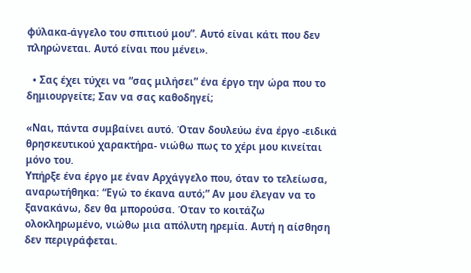φύλακα-άγγελο του σπιτιού μου”. Αυτό είναι κάτι που δεν πληρώνεται. Αυτό είναι που μένει».

  • Σας έχει τύχει να “σας μιλήσει” ένα έργο την ώρα που το δημιουργείτε; Σαν να σας καθοδηγεί;

«Ναι, πάντα συμβαίνει αυτό. Όταν δουλεύω ένα έργο -ειδικά θρησκευτικού χαρακτήρα- νιώθω πως το χέρι μου κινείται μόνο του.
Υπήρξε ένα έργο με έναν Αρχάγγελο που, όταν το τελείωσα, αναρωτήθηκα: “Εγώ το έκανα αυτό;” Αν μου έλεγαν να το ξανακάνω, δεν θα μπορούσα. Όταν το κοιτάζω ολοκληρωμένο, νιώθω μια απόλυτη ηρεμία. Αυτή η αίσθηση δεν περιγράφεται.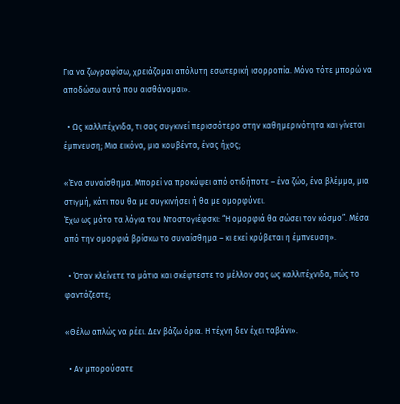Για να ζωγραφίσω, χρειάζομαι απόλυτη εσωτερική ισορροπία. Μόνο τότε μπορώ να αποδώσω αυτό που αισθάνομαι».

  • Ως καλλιτέχνιδα, τι σας συγκινεί περισσότερο στην καθημερινότητα και γίνεται έμπνευση; Μια εικόνα, μια κουβέντα, ένας ήχος;

«Ένα συναίσθημα. Μπορεί να προκύψει από οτιδήποτε – ένα ζώο, ένα βλέμμα, μια στιγμή, κάτι που θα με συγκινήσει ή θα με ομορφύνει.
Έχω ως μότο τα λόγια του Ντοστογιέφσκι: “Η ομορφιά θα σώσει τον κόσμο”. Μέσα από την ομορφιά βρίσκω το συναίσθημα – κι εκεί κρύβεται η έμπνευση».

  • Όταν κλείνετε τα μάτια και σκέφτεστε το μέλλον σας ως καλλιτέχνιδα, πώς το φαντάζεστε;

«Θέλω απλώς να ρέει. Δεν βάζω όρια. Η τέχνη δεν έχει ταβάνι».

  • Αν μπορούσατε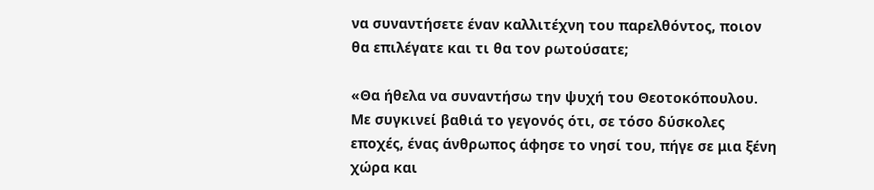να συναντήσετε έναν καλλιτέχνη του παρελθόντος, ποιον θα επιλέγατε και τι θα τον ρωτούσατε;

«Θα ήθελα να συναντήσω την ψυχή του Θεοτοκόπουλου. Με συγκινεί βαθιά το γεγονός ότι, σε τόσο δύσκολες εποχές, ένας άνθρωπος άφησε το νησί του, πήγε σε μια ξένη χώρα και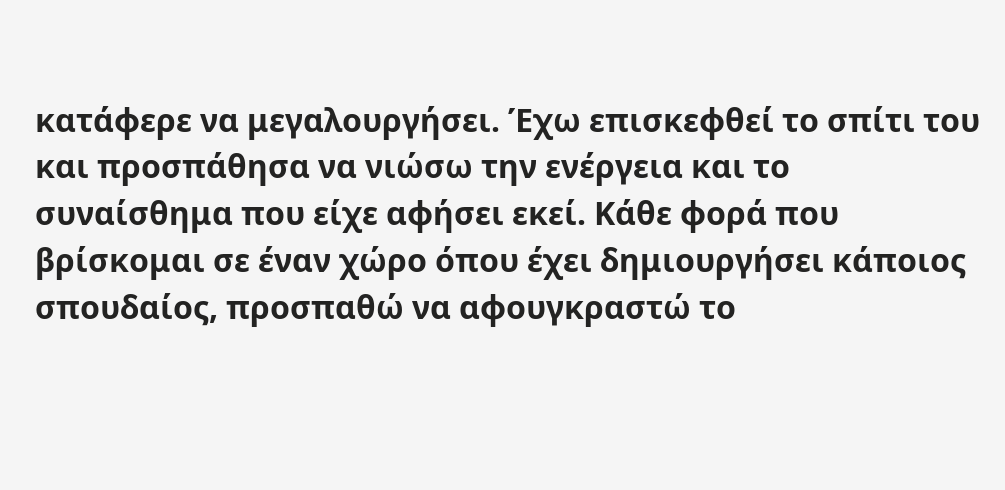κατάφερε να μεγαλουργήσει. Έχω επισκεφθεί το σπίτι του και προσπάθησα να νιώσω την ενέργεια και το συναίσθημα που είχε αφήσει εκεί. Κάθε φορά που βρίσκομαι σε έναν χώρο όπου έχει δημιουργήσει κάποιος σπουδαίος, προσπαθώ να αφουγκραστώ το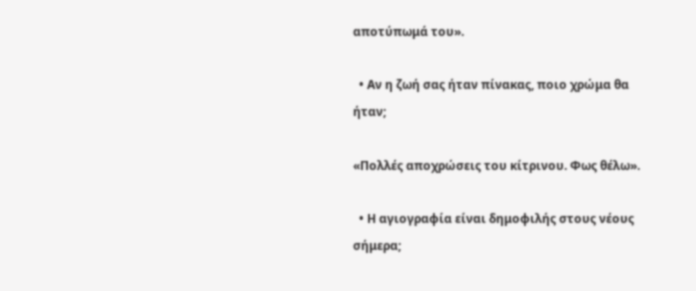αποτύπωμά του».

  • Αν η ζωή σας ήταν πίνακας, ποιο χρώμα θα ήταν;

«Πολλές αποχρώσεις του κίτρινου. Φως θέλω».

  • Η αγιογραφία είναι δημοφιλής στους νέους σήμερα;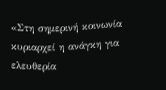«Στη σημερινή κοινωνία κυριαρχεί η ανάγκη για ελευθερία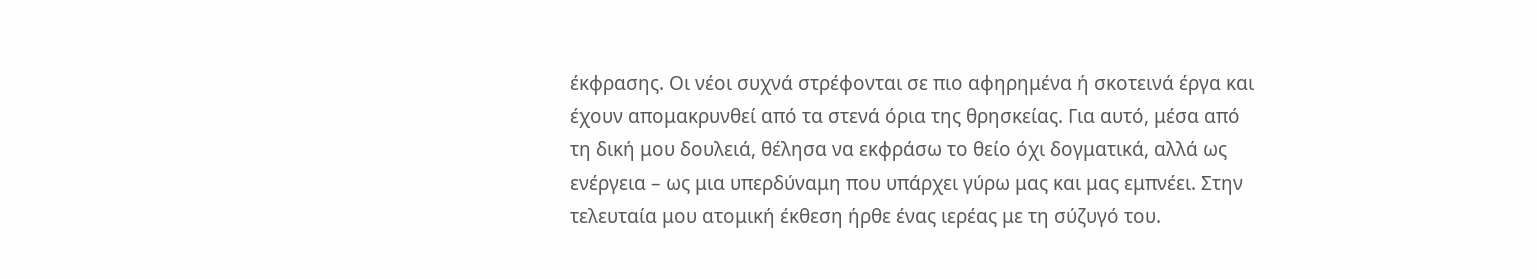έκφρασης. Οι νέοι συχνά στρέφονται σε πιο αφηρημένα ή σκοτεινά έργα και έχουν απομακρυνθεί από τα στενά όρια της θρησκείας. Για αυτό, μέσα από τη δική μου δουλειά, θέλησα να εκφράσω το θείο όχι δογματικά, αλλά ως ενέργεια – ως μια υπερδύναμη που υπάρχει γύρω μας και μας εμπνέει. Στην τελευταία μου ατομική έκθεση ήρθε ένας ιερέας με τη σύζυγό του.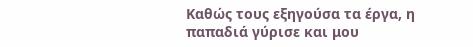Καθώς τους εξηγούσα τα έργα, η παπαδιά γύρισε και μου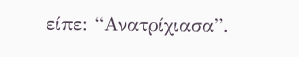είπε: “Ανατρίχιασα”.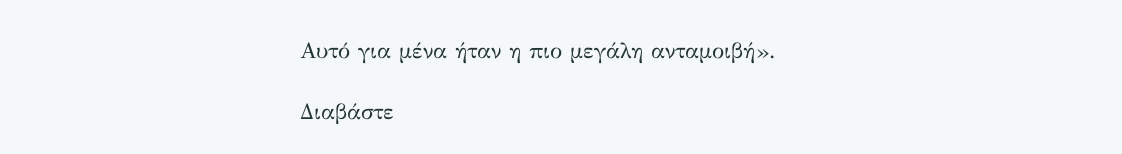Αυτό για μένα ήταν η πιο μεγάλη ανταμοιβή».

Διαβάστε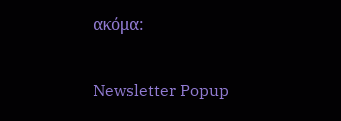ακόμα:

Newsletter Popup